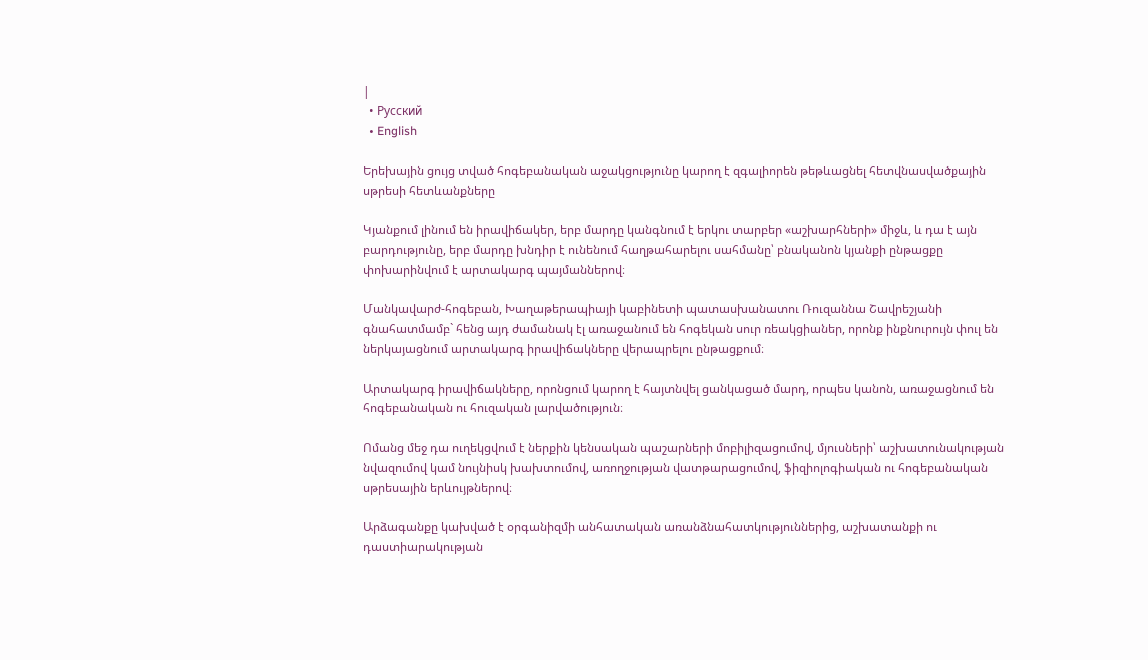|
  • Русский
  • English

Երեխային ցույց տված հոգեբանական աջակցությունը կարող է զգալիորեն թեթևացնել հետվնասվածքային սթրեսի հետևանքները

Կյանքում լինում են իրավիճակեր, երբ մարդը կանգնում է երկու տարբեր «աշխարհների» միջև, և դա է այն բարդությունը, երբ մարդը խնդիր է ունենում հաղթահարելու սահմանը՝ բնականոն կյանքի ընթացքը փոխարինվում է արտակարգ պայմաններով։

Մանկավարժ-հոգեբան, Խաղաթերապիայի կաբինետի պատասխանատու Ռուզաննա Շավրեշյանի գնահատմամբ` հենց այդ ժամանակ էլ առաջանում են հոգեկան սուր ռեակցիաներ, որոնք ինքնուրույն փուլ են ներկայացնում արտակարգ իրավիճակները վերապրելու ընթացքում։

Արտակարգ իրավիճակները, որոնցում կարող է հայտնվել ցանկացած մարդ, որպես կանոն, առաջացնում են հոգեբանական ու հուզական լարվածություն։

Ոմանց մեջ դա ուղեկցվում է ներքին կենսական պաշարների մոբիլիզացումով, մյուսների՝ աշխատունակության նվազումով կամ նույնիսկ խախտումով, առողջության վատթարացումով, ֆիզիոլոգիական ու հոգեբանական սթրեսային երևույթներով։

Արձագանքը կախված է օրգանիզմի անհատական առանձնահատկություններից, աշխատանքի ու դաստիարակության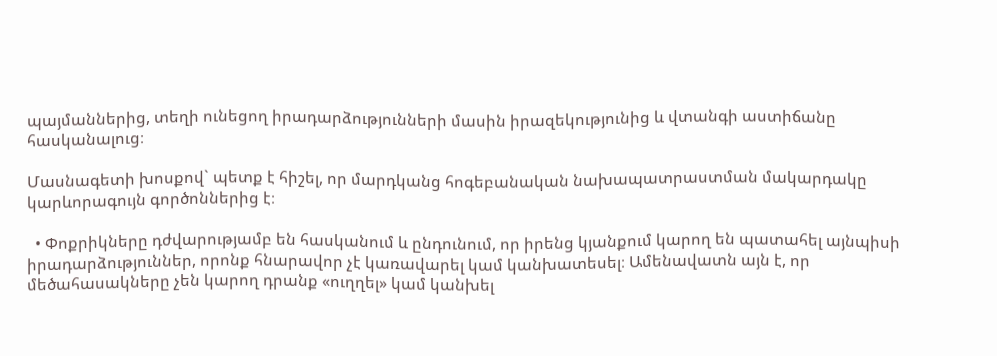պայմաններից, տեղի ունեցող իրադարձությունների մասին իրազեկությունից և վտանգի աստիճանը հասկանալուց։

Մասնագետի խոսքով` պետք է հիշել, որ մարդկանց հոգեբանական նախապատրաստման մակարդակը կարևորագույն գործոններից է։

  • Փոքրիկները դժվարությամբ են հասկանում և ընդունում, որ իրենց կյանքում կարող են պատահել այնպիսի իրադարձություններ, որոնք հնարավոր չէ կառավարել կամ կանխատեսել։ Ամենավատն այն է, որ մեծահասակները չեն կարող դրանք «ուղղել» կամ կանխել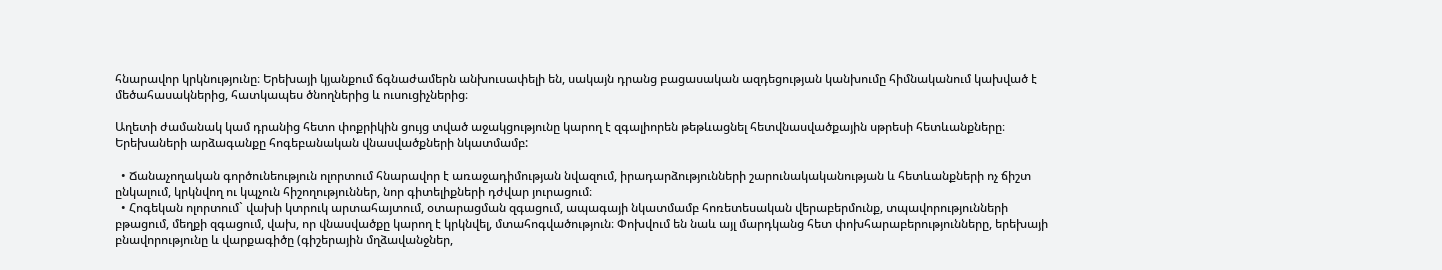հնարավոր կրկնությունը։ Երեխայի կյանքում ճգնաժամերն անխուսափելի են, սակայն դրանց բացասական ազդեցության կանխումը հիմնականում կախված է մեծահասակներից, հատկապես ծնողներից և ուսուցիչներից։

Աղետի ժամանակ կամ դրանից հետո փոքրիկին ցույց տված աջակցությունը կարող է զգալիորեն թեթևացնել հետվնասվածքային սթրեսի հետևանքները։ Երեխաների արձագանքը հոգեբանական վնասվածքների նկատմամբ:

  • Ճանաչողական գործունեություն ոլորտում հնարավոր է առաջադիմության նվազում, իրադարձությունների շարունակականության և հետևանքների ոչ ճիշտ ընկալում, կրկնվող ու կպչուն հիշողություններ, նոր գիտելիքների դժվար յուրացում։
  • Հոգեկան ոլորտում` վախի կտրուկ արտահայտում, օտարացման զգացում, ապագայի նկատմամբ հոռետեսական վերաբերմունք, տպավորությունների բթացում, մեղքի զգացում, վախ, որ վնասվածքը կարող է կրկնվել, մտահոգվածություն։ Փոխվում են նաև այլ մարդկանց հետ փոխհարաբերությունները, երեխայի բնավորությունը և վարքագիծը (գիշերային մղձավանջներ,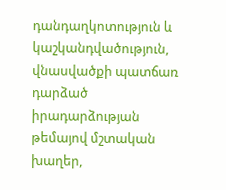դանդաղկոտություն և կաշկանդվածություն, վնասվածքի պատճառ դարձած իրադարձության թեմայով մշտական խաղեր,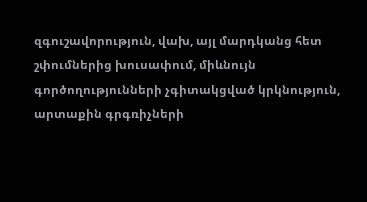զգուշավորություն, վախ, այլ մարդկանց հետ շփումներից խուսափում, միևնույն գործողությունների չգիտակցված կրկնություն, արտաքին գրգռիչների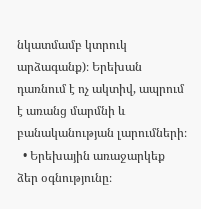նկատմամբ կտրուկ արձագանք)։ Երեխան դառնում է ոչ ակտիվ, ապրում է առանց մարմնի և բանականության լարումների։
  • Երեխային առաջարկեք ձեր օգնությունը։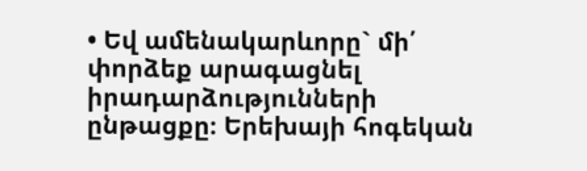• Եվ ամենակարևորը` մի՛ փորձեք արագացնել իրադարձությունների ընթացքը։ Երեխայի հոգեկան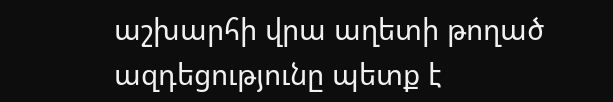աշխարհի վրա աղետի թողած ազդեցությունը պետք է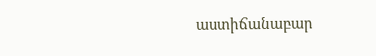աստիճանաբար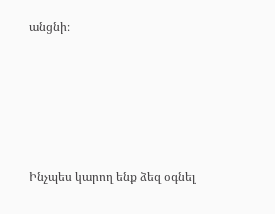անցնի։







Ինչպես կարող ենք ձեզ օգնել